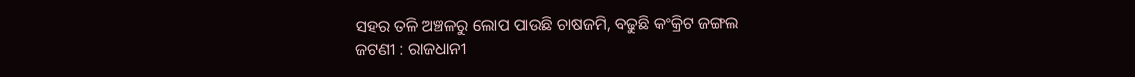ସହର ତଳି ଅଞ୍ଚଳରୁ ଲୋପ ପାଉଛି ଚାଷଜମି, ବଢୁଛି କଂକ୍ରିଟ ଜଙ୍ଗଲ
ଜଟଣୀ : ରାଜଧାନୀ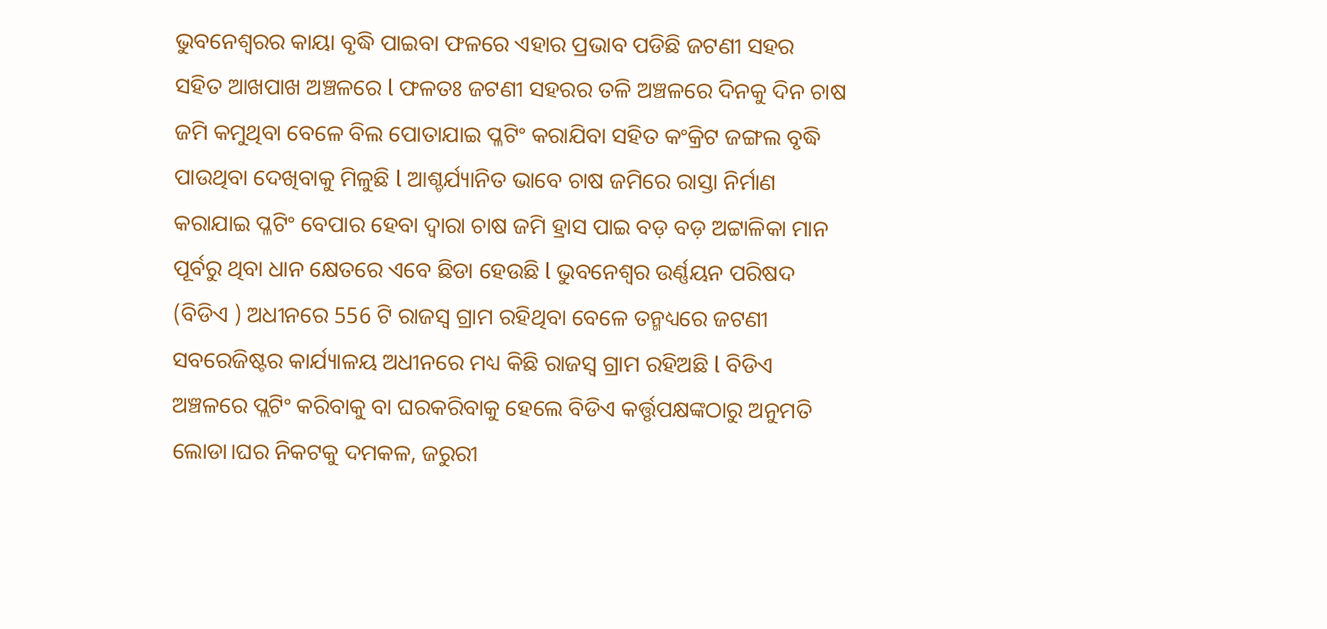ଭୁବନେଶ୍ୱରର କାୟା ବୃଦ୍ଧି ପାଇବା ଫଳରେ ଏହାର ପ୍ରଭାବ ପଡିଛି ଜଟଣୀ ସହର ସହିତ ଆଖପାଖ ଅଞ୍ଚଳରେ l ଫଳତଃ ଜଟଣୀ ସହରର ତଳି ଅଞ୍ଚଳରେ ଦିନକୁ ଦିନ ଚାଷ ଜମି କମୁଥିବା ବେଳେ ବିଲ ପୋତାଯାଇ ପ୍ଳଟିଂ କରାଯିବା ସହିତ କଂକ୍ରିଟ ଜଙ୍ଗଲ ବୃଦ୍ଧି ପାଉଥିବା ଦେଖିବାକୁ ମିଳୁଛି l ଆଶ୍ଚର୍ଯ୍ୟାନିତ ଭାବେ ଚାଷ ଜମିରେ ରାସ୍ତା ନିର୍ମାଣ କରାଯାଇ ପ୍ଳଟିଂ ବେପାର ହେବା ଦ୍ୱାରା ଚାଷ ଜମି ହ୍ରାସ ପାଇ ବଡ଼ ବଡ଼ ଅଟ୍ଟାଳିକା ମାନ ପୂର୍ବରୁ ଥିବା ଧାନ କ୍ଷେତରେ ଏବେ ଛିଡା ହେଉଛି l ଭୁବନେଶ୍ୱର ଉର୍ଣ୍ଣୟନ ପରିଷଦ (ବିଡିଏ ) ଅଧୀନରେ 556 ଟି ରାଜସ୍ବ ଗ୍ରାମ ରହିଥିବା ବେଳେ ତନ୍ମଧ୍ୟରେ ଜଟଣୀ ସବରେଜିଷ୍ଟର କାର୍ଯ୍ୟାଳୟ ଅଧୀନରେ ମଧ୍ୟ କିଛି ରାଜସ୍ବ ଗ୍ରାମ ରହିଅଛି l ବିଡିଏ ଅଞ୍ଚଳରେ ପ୍ଲଟିଂ କରିବାକୁ ବା ଘରକରିବାକୁ ହେଲେ ବିଡିଏ କର୍ତ୍ତୃପକ୍ଷଙ୍କଠାରୁ ଅନୁମତି ଲୋଡା।ଘର ନିକଟକୁ ଦମକଳ, ଜରୁରୀ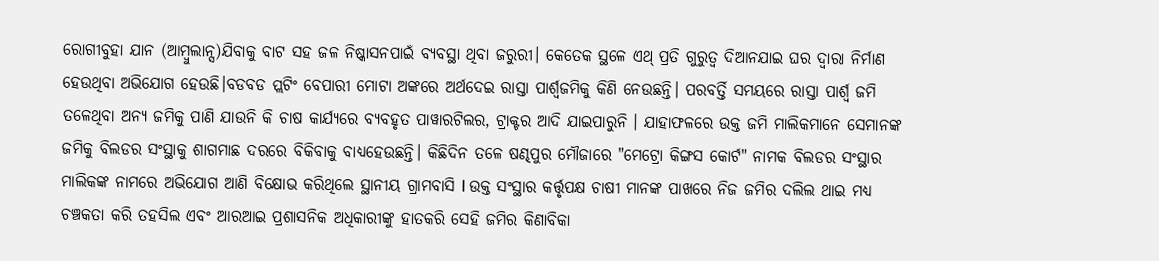ରୋଗୀବୁହା ଯାନ (ଆମ୍ବୁଲାନ୍ସ)ଯିବାକୁ ବାଟ ସହ ଜଳ ନିଷ୍କାସନପାଇଁ ବ୍ୟବସ୍ଥା ଥିବା ଜରୁରୀ। କେତେକ ସ୍ଥଳେ ଏଥ୍ ପ୍ରତି ଗୁରୁତ୍ୱ ଦିଆନଯାଇ ଘର ଦ୍ବାରା ନିର୍ମାଣ ହେଉଥିବା ଅଭିଯୋଗ ହେଉଛି।ବଡବଡ ପ୍ଲଟିଂ ବେପାରୀ ମୋଟା ଅଙ୍କରେ ଅର୍ଥଦେଇ ରାସ୍ତା ପାର୍ଶ୍ଵଜମିକୁ କିଣି ନେଉଛନ୍ତି। ପରବର୍ତ୍ତି ସମୟରେ ରାସ୍ତା ପାର୍ଶ୍ଵ ଜମି ତଳେଥିବା ଅନ୍ୟ ଜମିକୁ ପାଣି ଯାଉନି କି ଚାଷ କାର୍ଯ୍ୟରେ ବ୍ୟବହୃତ ପାୱାରଟିଲର, ଟ୍ରାକ୍ଟର ଆଦି ଯାଇପାରୁନି । ଯାହାଫଳରେ ଉକ୍ତ ଜମି ମାଲିକମାନେ ସେମାନଙ୍କ ଜମିକୁ ବିଲଡର ସଂସ୍ଥାକୁ ଶାଗମାଛ ଦରରେ ବିକିବାକୁ ବାଧ୍ୟହେଉଛନ୍ତି। କିଛିଦିନ ତଳେ ଷଣ୍ଢପୁର ମୌଜାରେ "ମେଟ୍ରୋ କିଙ୍ଗସ କୋର୍ଟ" ନାମକ ବିଲଡର ସଂସ୍ଥାର ମାଲିକଙ୍କ ନାମରେ ଅଭିଯୋଗ ଆଣି ବିକ୍ଷୋଭ କରିଥିଲେ ସ୍ଥାନୀୟ ଗ୍ରାମବାସି l ଉକ୍ତ ସଂସ୍ଥାର କର୍ତ୍ତୃପକ୍ଷ ଚାଷୀ ମାନଙ୍କ ପାଖରେ ନିଜ ଜମିର ଦଲିଲ ଥାଇ ମଧ୍ୟ ଚଞ୍ଚକତା କରି ତହସିଲ ଏବଂ ଆରଆଇ ପ୍ରଶାସନିକ ଅଧିକାରୀଙ୍କୁ ହାତକରି ସେହି ଜମିର କିଣାବିକା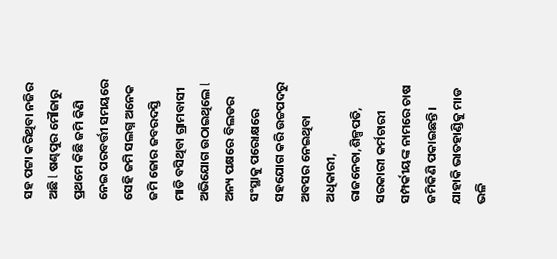ସହ ପଟ୍ଟା କରିଥିବା ନଜିର ଅଛି l ଷଣ୍ଢପୁର ମୌଜାରୁ ପ୍ରଥମେ କିଛି ଜମି କିଣି ନେଇ ପରବର୍ତ୍ତୀ ସମୟରେ ସେହି ଜମି ସଲଗ୍ନ ଅନେକ ଜମି ଜୋର ଜବରଦସ୍ତି ମାଡି ବସିଥିବା ଗ୍ରାମବାସୀ ଅଭିଯୋଗ ଉଠାଇଥିଲେ l ଅନ୍ୟ ପକ୍ଷରେ ବିଲଡର ସଂସ୍ଥାକୁ ପରୋକ୍ଷରେ ସହଯୋଗ କରି ଉଚ୍ଚପଦରୁ ଅବସର ନେଇଥିବା ଅଧିକାରୀ, ରାଜନେତା,ଶିଳ୍ପପତି, ସରକାରୀ କର୍ମଚାରୀ ସମ୍ପର୍କୀୟଙ୍କ ନାମରେ ଚାଷ ଜମିକିଣି ପକାଇଛନ୍ତି। ଯାହାକି ଭାତହାଣ୍ଡିକୁ ମାଡ ଭଳି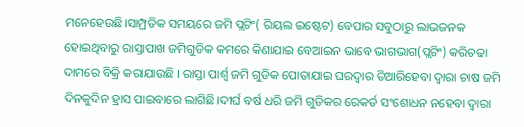ମନେହେଉଛି।ସାମ୍ପ୍ରତିକ ସମୟରେ ଜମି ପ୍ଲଟିଂ( ରିୟଲ ଇଷ୍ଟେଟ) ବେପାର ସବୁଠାରୁ ଲାଭଜନକ ହୋଇଥିବାରୁ ରାସ୍ତାପାଖ ଜମିଗୁଡିକ କମରେ କିଣାଯାଇ ବେଆଇନ ଭାବେ ଭାଗଭାଗ(ପ୍ଲଟିଂ) କରିଚଢା ଦାମରେ ବିକ୍ରି କରାଯାଉଛି । ରାସ୍ତା ପାର୍ଶ୍ଵ ଜମି ଗୁଡିକ ପୋତାଯାଇ ଘରଦ୍ଵାର ତିଆରିହେବା ଦ୍ବାରା ଚାଷ ଜମି ଦିନକୁଦିନ ହ୍ରାସ ପାଇବାରେ ଲାଗିଛି।ଦୀର୍ଘ ବର୍ଷ ଧରି ଜମି ଗୁଡିକର ରେକର୍ଡ ସଂଶୋଧନ ନହେବା ଦ୍ଵାରା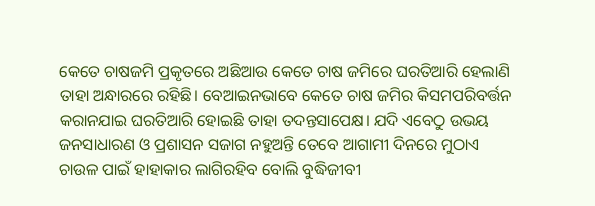କେତେ ଚାଷଜମି ପ୍ରକୃତରେ ଅଛିଆଉ କେତେ ଚାଷ ଜମିରେ ଘରତିଆରି ହେଲାଣି ତାହା ଅନ୍ଧାରରେ ରହିଛି। ବେଆଇନଭାବେ କେତେ ଚାଷ ଜମିର କିସମପରିବର୍ତ୍ତନ କରାନଯାଇ ଘରତିଆରି ହୋଇଛି ତାହା ତଦନ୍ତସାପେକ୍ଷ। ଯଦି ଏବେଠୁ ଉଭୟ ଜନସାଧାରଣ ଓ ପ୍ରଶାସନ ସଜାଗ ନହୁଅନ୍ତି ତେବେ ଆଗାମୀ ଦିନରେ ମୁଠାଏ ଚାଉଳ ପାଇଁ ହାହାକାର ଲାଗିରହିବ ବୋଲି ବୁଦ୍ଧିଜୀବୀ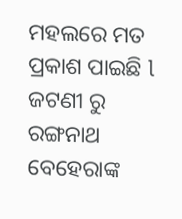ମହଲରେ ମତ ପ୍ରକାଶ ପାଇଛି l ଜଟଣୀ ରୁ ରଙ୍ଗନାଥ ବେହେରାଙ୍କ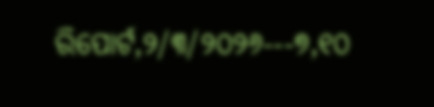ରିପୋର୍ଟ,୨/୩/୨୦୨୬---୭,୧୦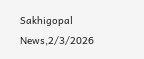Sakhigopal News,2/3/2026